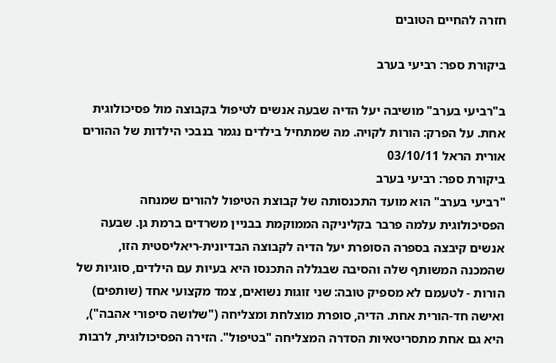חזרה להחיים הטובים

ביקורת ספר: רביעי בערב

ב"רביעי בערב" מושיבה יעל הדיה שבעה אנשים לטיפול בקבוצה מול פסיכולוגית אחת. על הפרק: הורות לקויה. מה שמתחיל בילדים נגמר בנבכי הילדות של ההורים
אורית הראל 03/10/11
ביקורת ספר: רביעי בערב
"רביעי בערב" הוא מועד התכנסותה של קבוצת הטיפול להורים שמנחה הפסיכולוגית עלמה פרבר בקליניקה הממוקמת בבניין משרדים ברמת גן. שבעה אנשים קיבצה בספרה הסופרת יעל הדיה לקבוצה הבדיונית-ריאליסטית הזו, שהמכנה המשותף שלה והסיבה שבגללה התכנסו היא בעיות עם הילדים, סוגיות של הורות - לטעמם לא מספיק טובה: שני זוגות נשואים, צמד מקצועי אחד (שותפים) ואישה חד-הורית אחת. הדיה, סופרת מוצלחת ומצליחה ("שלושה סיפורי אהבה"), היא גם אחת מתסריטאיות הסדרה המצליחה "בטיפול". הזירה הפסיכולוגית, לרבות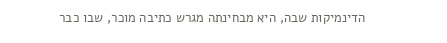הדינמיקות שבה, היא מבחינתה מגרש כתיבה מוכר, שבו כבר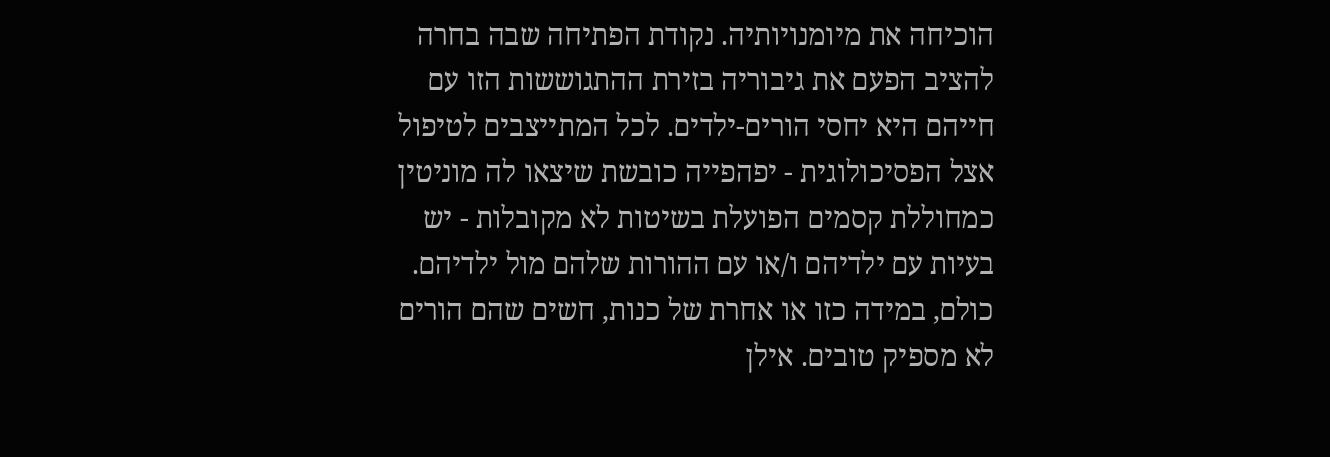הוכיחה את מיומנויותיה. נקודת הפתיחה שבה בחרה להציב הפעם את גיבוריה בזירת ההתגוששות הזו עם חייהם היא יחסי הורים-ילדים. לכל המתייצבים לטיפול אצל הפסיכולוגית - יפהפייה כובשת שיצאו לה מוניטין כמחוללת קסמים הפועלת בשיטות לא מקובלות - יש בעיות עם ילדיהם ו/או עם ההורות שלהם מול ילדיהם. כולם, במידה כזו או אחרת של כנות, חשים שהם הורים לא מספיק טובים. אילן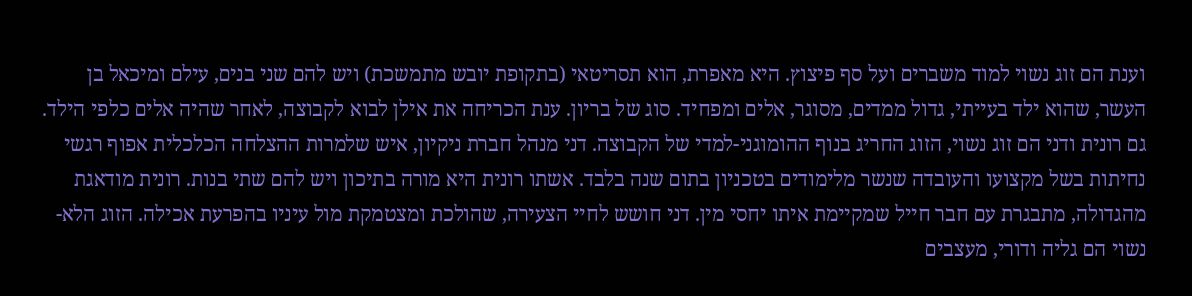וענת הם זוג נשוי למוד משברים ועל סף פיצוץ. היא מאפרת, הוא תסריטאי (בתקופת יובש מתמשכת) ויש להם שני בנים, עילם ומיכאל בן העשר, שהוא ילד בעייתי, גדול ממדים, מסוגר, אלים ומפחיד. סוג של בריון. ענת הכריחה את אילן לבוא לקבוצה, לאחר שהיה אלים כלפי הילד. גם רונית ודני הם זוג נשוי, הזוג החריג בנוף ההומוגני-למדי של הקבוצה. דני מנהל חברת ניקיון, איש שלמרות ההצלחה הכלכלית אפוף רגשי נחיתות בשל מקצועו והעובדה שנשר מלימודים בטכניון בתום שנה בלבד. אשתו רונית היא מורה בתיכון ויש להם שתי בנות. רונית מודאגת מהגדולה, מתבגרת עם חבר חייל שמקיימת איתו יחסי מין. דני חושש לחיי הצעירה, שהולכת ומצטמקת מול עיניו בהפרעת אכילה. הזוג הלא-נשוי הם גליה ודורי, מעצבים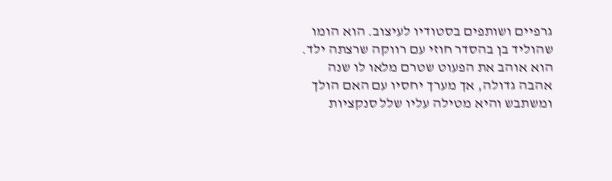גרפיים ושותפים בסטודיו לעיצוב. הוא הומו שהוליד בן בהסדר חוזי עם רווקה שרצתה ילד. הוא אוהב את הפעוט שטרם מלאו לו שנה אהבה גדולה, אך מערך יחסיו עם האם הולך ומשתבש והיא מטילה עליו שלל סנקציות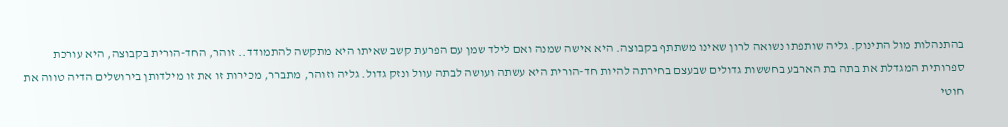בהתנהלות מול התינוק. גליה שותפתו נשואה לרון שאינו משתתף בקבוצה. היא אישה שמנה ואם לילד שמן עם הפרעת קשב שאיתו היא מתקשה להתמודד.. זוהר, החד-הורית בקבוצה, היא עורכת ספרותית המגדלת את בתה בת הארבע בחששות גדולים שבעצם בחירתה להיות חד-הורית היא עשתה ועושה לבתה עוול ונזק גדול. גליה וזוהר, מתברר, מכירות זו את זו מילדותן בירושלים הדיה טווה את חוטי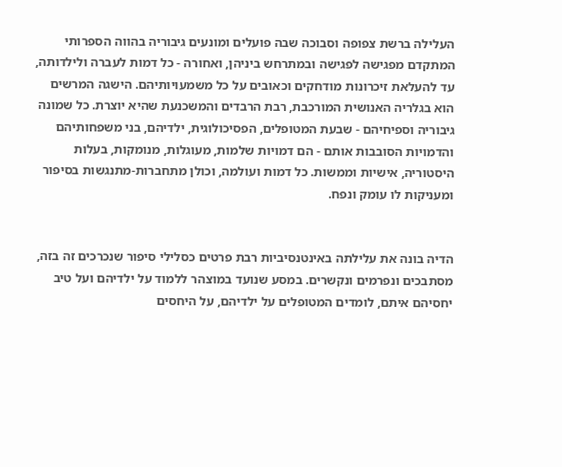העלילה ברשת צפופה וסבוכה שבה פועלים ומונעים גיבוריה בהווה הספרותי המתקדם מפגישה לפגישה ובמתרחש ביניהן, ואחורה - כל דמות לעברה ולילדותה, עד להעלאת זיכרונות מודחקים וכאובים על כל משמעויותיהם. הישגה המרשים הוא בגלריה האנושית המורכבת, רבת הרבדים והמשכנעת שהיא יוצרת. כל שמונה גיבוריה וספיחיהם - שבעת המטופלים, הפסיכולוגית, ילדיהם, בני משפחותיהם והדמויות הסובבות אותם - הם דמויות שלמות, מעוגלות, מנומקות, בעלות היסטוריה, אישיות וממשות. כל דמות ועולמה, וכולן מתחברות-מתנגשות בסיפור ומעניקות לו עומק ונפח.


הדיה בונה את עלילתה באינטנסיביות רבת פרטים כסלילי סיפור שנכרכים זה בזה, מסתבכים ונפרמים ונקשרים. במסע שנועד במוצהר ללמוד על ילדיהם ועל טיב יחסיהם איתם, לומדים המטופלים על ילדיהם, על היחסים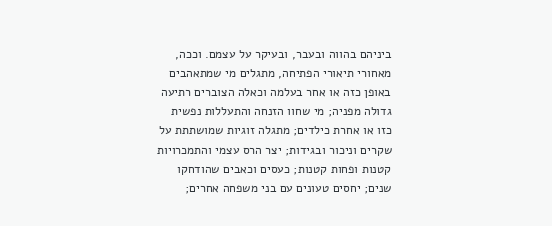ביניהם בהווה ובעבר, ובעיקר על עצמם. וככה, מאחורי תיאורי הפתיחה, מתגלים מי שמתאהבים באופן כזה או אחר בעלמה וכאלה הצוברים רתיעה גדולה מפניה; מי שחוו הזנחה והתעללות נפשית כזו או אחרת כילדים; מתגלה זוגיות שמושתתת על שקרים וניכור ובגידות; יצר הרס עצמי והתמכרויות קטנות ופחות קטנות; כעסים וכאבים שהודחקו שנים; יחסים טעונים עם בני משפחה אחרים;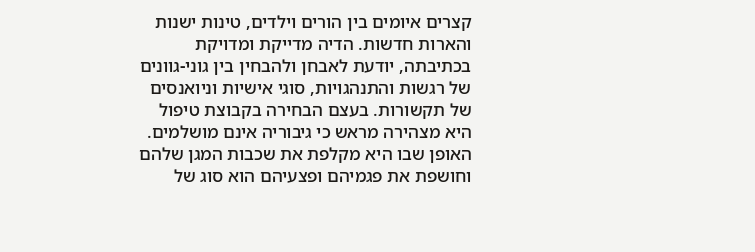קצרים איומים בין הורים וילדים, טינות ישנות והארות חדשות. הדיה מדייקת ומדויקת בכתיבתה, יודעת לאבחן ולהבחין בין גוני-גוונים של רגשות והתנהגויות, סוגי אישיות וניואנסים של תקשורות. בעצם הבחירה בקבוצת טיפול היא מצהירה מראש כי גיבוריה אינם מושלמים. האופן שבו היא מקלפת את שכבות המגן שלהם וחושפת את פגמיהם ופצעיהם הוא סוג של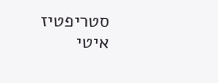סטריפטיז איטי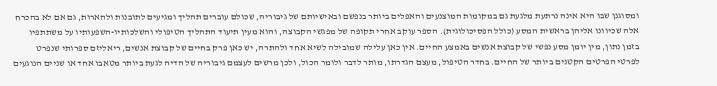ומסוגנן שבו היא אינה נרתעת מלגעת גם במקומות המוצנעים והאפלים ביותר בנפשם ובאישיותם של גיבוריה, שכולם עוברים תהליך ומגיעים לתובנות ולהארות, גם אם לא בהכרח אלה שכיוונו אליהן בראשית המסע (כולל הפסיכולוגית). הספר עוקב אחרי תקופה של מפגשי הקבוצה, והוא מעין תיעוד התהליך הטיפולי והשלכותיו-השפעותיו על משתתפיו בזמן נתון, מין יומן מסע נפשי של קבוצת אנשים באמצע החיים. אין כאן עלילה שמובילה לשיא אחד ולהתרה, יש כאן פרק בחיים של קבוצת אנשים, ריאליזם ספרותי שנפרט לפרטי הפרטים הקטנים ביותר של החיים. בחדר הטיפול, מעצם הגדרתו, מותר לדבר ולומר הכול, ולכן מרשים לעצמם גיבוריה של הדיה לגעת ביותר מטאבו אחד או שניים הנוגעים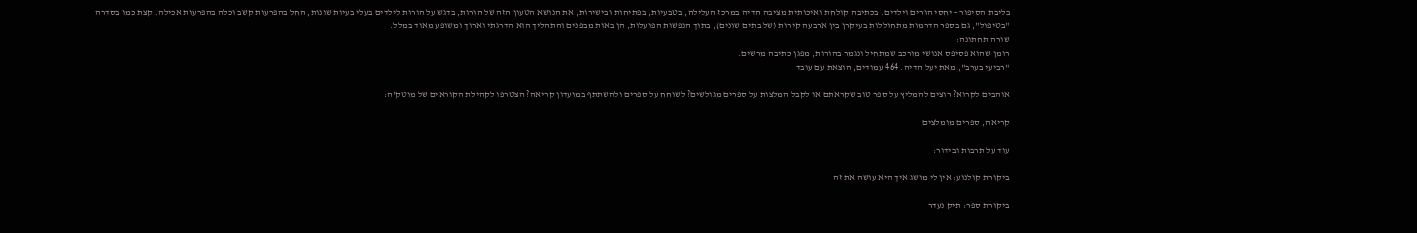בליבת הסיפור - יחסי הורים וילדים. בכתיבה קולחת ואיכותית מציבה הדיה במרכז העלילה, בטבעיות, בפתיחות ובישירות, את הנושא הטעון הזה של הורות, בדגש על הורות לילדים בעלי בעיות שונות, החל בהפרעות קשב וכלה בהפרעות אכילה. קצת כמו בסדרה "בטיפול", גם בספר הדרמות מתחוללות בעיקרן בין ארבעה קירות (של בתים שונים), בתוך הנפשות הפועלות, הן באות מבפנים והתהליך הוא הדרגתי וארוך ומשופע מאוד במלל.
שורה תחתונה:
רומן שהוא פסיפס אנושי מורכב שמתחיל ונגמר בהורות, מפגן כתיבה מרשים.
"רביעי בערב", מאת יעל הדיה. 464 עמודים, הוצאת עם עובד

אוהבים לקרוא? רוצים להמליץ על ספר טוב שקראתם או לקבל המלצות על ספרים מגולשים? לשוחח על ספרים ולהשתתף במועדון קריאה? הצטרפו לקהילת הקוראים של מוטק'ה:

קריאה, ספרים מומלצים

עוד על תרבות ובידור:

ביקורת קולנוע: אין לי מושג איך היא עושה את זה

ביקורת ספר: תיק נעדר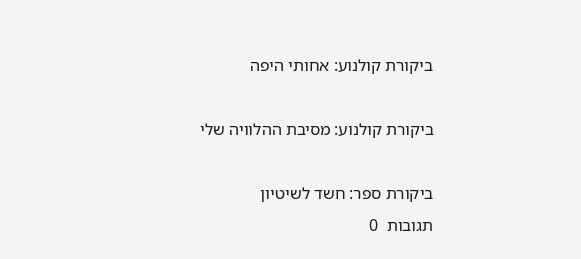ביקורת קולנוע: אחותי היפה

ביקורת קולנוע: מסיבת ההלוויה שלי

ביקורת ספר: חשד לשיטיון
תגובות  0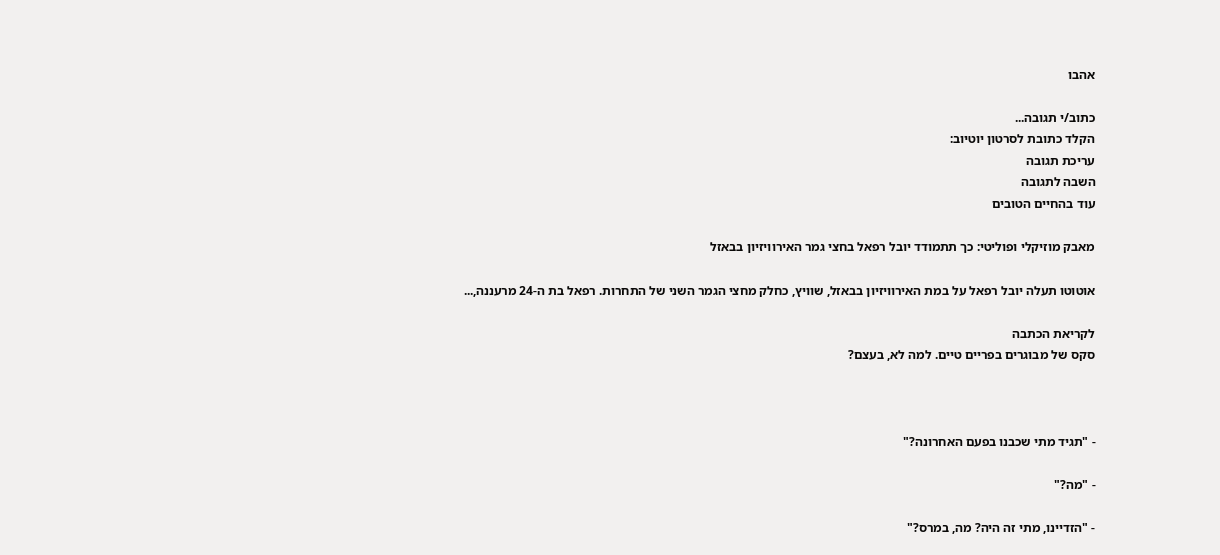אהבו

כתוב/י תגובה...
הקלד כתובת לסרטון יוטיוב:
עריכת תגובה
השבה לתגובה
עוד בהחיים הטובים

מאבק מוזיקלי ופוליטי: כך תתמודד יובל רפאל בחצי גמר האירוויזיון בבאזל

אוטוטו תעלה יובל רפאל על במת האירוויזיון בבאזל, שוויץ, כחלק מחצי הגמר השני של התחרות. רפאל בת ה-24 מרעננה,...

לקריאת הכתבה
סקס של מבוגרים בפריים טיים. למה לא, בעצם?



- "תגיד מתי שכבנו בפעם האחרונה?"

- "מה?"

- "הזדיינו, מתי זה היה? מה, במרס?"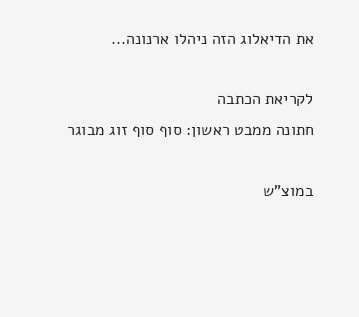את הדיאלוג הזה ניהלו ארנונה...

לקריאת הכתבה
חתונה ממבט ראשון: סוף סוף זוג מבוגר

במוצ"ש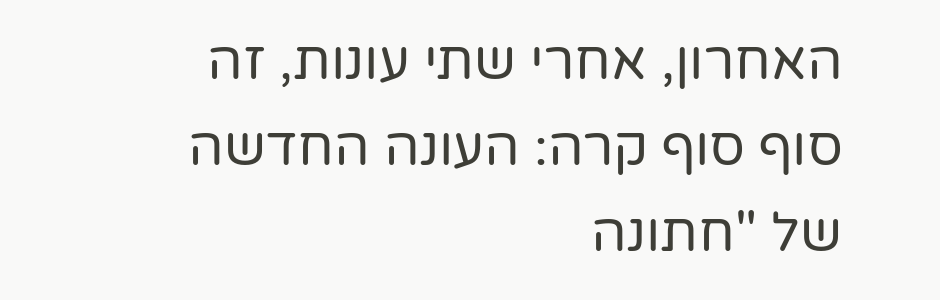האחרון, אחרי שתי עונות, זה סוף סוף קרה: העונה החדשה של "חתונה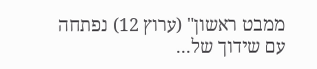ממבט ראשון" (ערוץ 12) נפתחה עם שידוך של...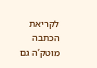לקריאת הכתבה
מוטק’ה גם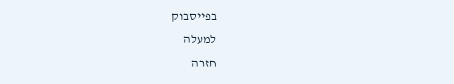בפייסבוק
למעלה
חזרה